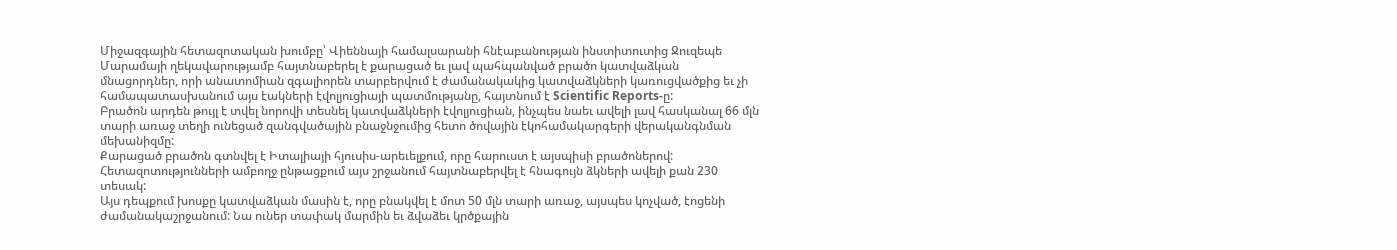Միջազգային հետազոտական խումբը՝ Վիեննայի համալսարանի հնէաբանության ինստիտուտից Ջուզեպե Մարամայի ղեկավարությամբ հայտնաբերել է քարացած եւ լավ պահպանված բրածո կատվաձկան մնացորդներ, որի անատոմիան զգալիորեն տարբերվում է ժամանակակից կատվաձկների կառուցվածքից եւ չի համապատասխանում այս էակների էվոլյուցիայի պատմությանը, հայտնում է Scientific Reports-ը:
Բրածոն արդեն թույլ է տվել նորովի տեսնել կատվաձկների էվոլյուցիան, ինչպես նաեւ ավելի լավ հասկանալ 66 մլն տարի առաջ տեղի ունեցած զանգվածային բնաջնջումից հետո ծովային էկոհամակարգերի վերականգնման մեխանիզմը:
Քարացած բրածոն գտնվել է Իտալիայի հյուսիս-արեւելքում, որը հարուստ է այսպիսի բրածոներով: Հետազոտությունների ամբողջ ընթացքում այս շրջանում հայտնաբերվել է հնագույն ձկների ավելի քան 230 տեսակ:
Այս դեպքում խոսքը կատվաձկան մասին է, որը բնակվել է մոտ 50 մլն տարի առաջ, այսպես կոչված, էոցենի ժամանակաշրջանում: Նա ուներ տափակ մարմին եւ ձվաձեւ կրծքային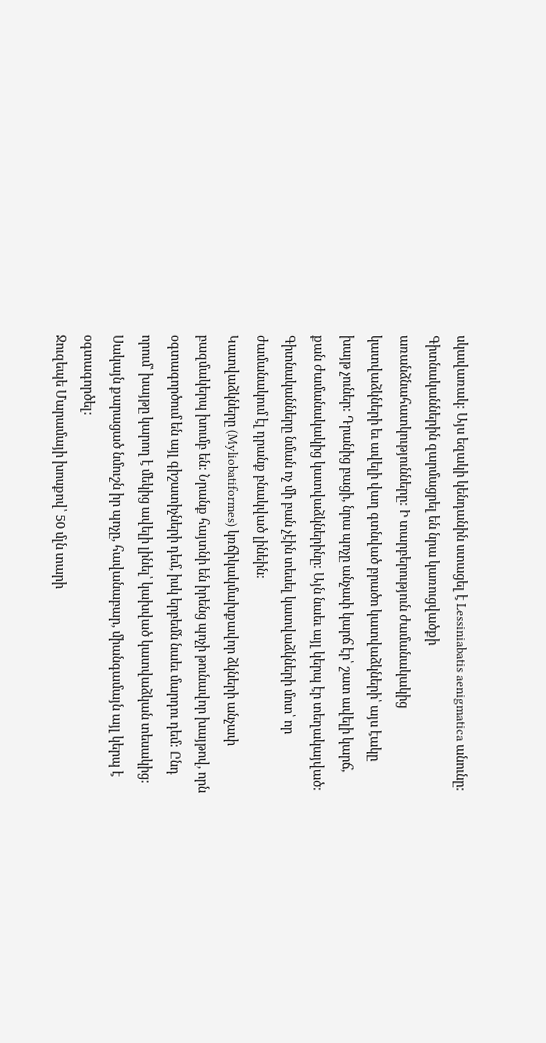սկավառակ: Այս եզակի կենդանին ստացել է Lessiniabatis aenigmatica անունը:
Գիտնականներին զարմացրել են նրա կառուցվածքի առանձնահատկությունները: Ի տարբերություն ժամանակակից կատվաձկների եւ ավելի վաղ գտնված բրածո կատվաձկների՝ այս էակը խայթ չուներ: Դրանից բացի, նրա պոչը անչափ կարճ էր՝ շատ ավելի կարճ, քան ժամանակակից կատվաձկներինը: Այն նաեւ այլ կերպ էր տեղակայված: Գիտնականները նման ոչ մի բան չէին տեսել կատվաձկների մոտ՝ որ ժամանակում էլ դրանք բնակված լինեին:
Կատվաձկները (Myliobatiformes) կռճիկակմախքավոր ձկների անչափ բազմակերպ խումբ են: Նրանք հայտնի են իրենց պոչի թունավոր խայթով, որն օգտագործում են այլ գիշատիչների դեմ, իսկ երբեմն նաեւ մարդու դեմ: Ընդ որում՝ խայթը կարող է մեկից ավելի լինել՝ կախված կատվաձկան տեսակից: Սակայն քարացած նմուշն իր պոչը, հավանաբար, միանգամայն այլ կերպ է օգտագործել:
Ջուզեպե Մարամայի խոսքով՝ 50 մլն տարի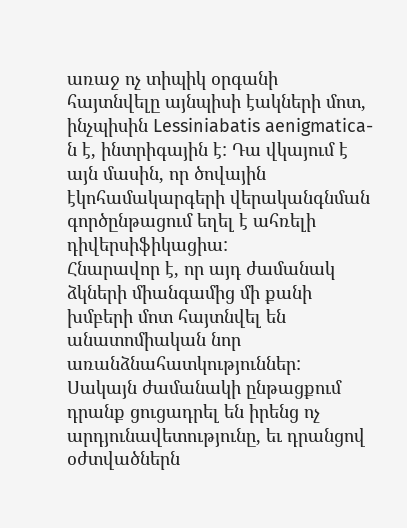առաջ ոչ տիպիկ օրգանի հայտնվելը այնպիսի էակների մոտ, ինչպիսին Lessiniabatis aenigmatica-ն է, ինտրիգային է: Դա վկայում է այն մասին, որ ծովային էկոհամակարգերի վերականգնման գործընթացում եղել է ահռելի դիվերսիֆիկացիա:
Հնարավոր է, որ այդ ժամանակ ձկների միանգամից մի քանի խմբերի մոտ հայտնվել են անատոմիական նոր առանձնահատկություններ: Սակայն ժամանակի ընթացքում դրանք ցուցադրել են իրենց ոչ արդյունավետությունը, եւ դրանցով օժտվածներն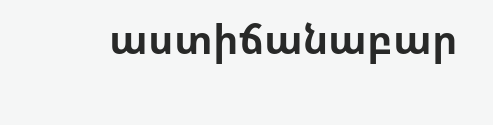աստիճանաբար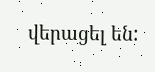վերացել են: